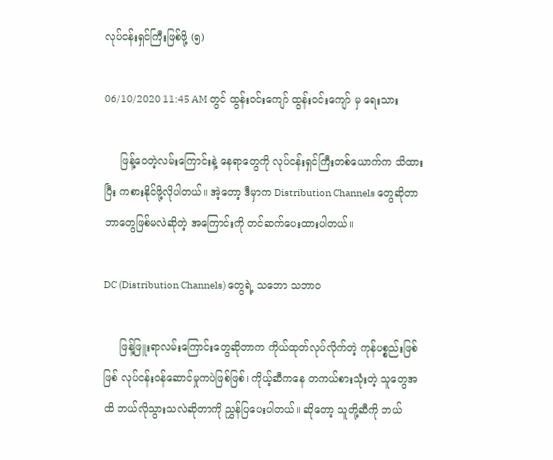လုပ်ငန်းရှင်ကြီးဖြစ်ဖို့ (၅)

06/10/2020 11:45 AM တွင် ထွန်းဝင်းကျော် ထွန်းဝင်းကျော် မှ ရေးသား

     ဖြန့်ဝေတဲ့လမ်းကြောင်းနဲ့ နေရာတွေကို လုပ်ငန်းရှင်ကြီးတစ်ယောက်က သိထားပြီး ကစားနိုင်ဖို့လိုပါတယ်။ အဲ့တော့ ဒီမှာက Distribution Channels တွေဆိုတာ ဘာတွေဖြစ်မလဲဆိုတဲ့ အကြောင်းကို တင်ဆက်ပေးထားပါတယ်။

DC (Distribution Channels) တွေရဲ့ သဘော သဘာဝ

     ဖြန့်ဖြူးရာလမ်းကြောင်းတွေဆိုတာက ကိုယ်ထုတ်လုပ်လိုက်တဲ့ ကုန်ပစ္စည်းဖြစ်ဖြစ် လုပ်ငန်းဝန်ဆောင်မှုကပဲဖြစ်ဖြစ်၊ ကိုယ့်ဆီကနေ တကယ်စားသုံးတဲ့ သူတွေအထိ ဘယ်လိုသွားသလဲဆိုတာကို ညွှန်ပြပေးပါတယ်။ ဆိုတော့ သူတို့ဆီကို ဘယ်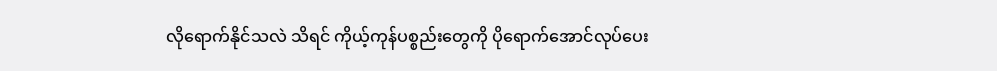လိုရောက်နိုင်သလဲ သိရင် ကိုယ့်ကုန်ပစ္စည်းတွေကို ပိုရောက်အောင်လုပ်ပေး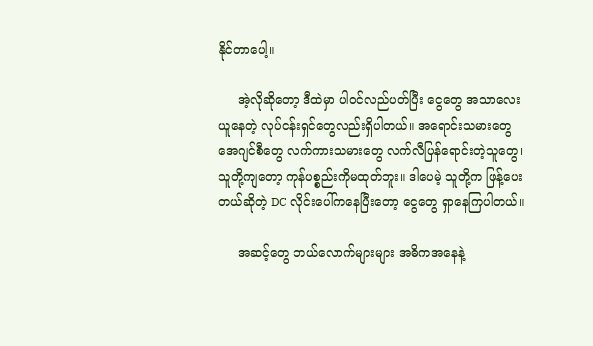နိုင်တာပေါ့။

     အဲ့လိုဆိုတော့ ဒီထဲမှာ ပါဝင်လည်ပတ်ပြီး ငွေတွေ အသာလေးယူနေတဲ့ လုပ်ငန်းရှင်တွေလည်းရှိပါတယ်။ အရောင်းသမားတွေ အေဂျင်စီတွေ လက်ကားသမားတွေ လက်လီပြန်ရောင်းတဲ့သူတွေ၊ သူတို့ကျတော့ ကုန်ပစ္စည်းကိုမထုတ်ဘူး။ ဒါပေမဲ့ သူတို့က ဖြန့်ပေးတယ်ဆိုတဲ့ DC လိုင်းပေါ်ကနေပြီးတော့ ငွေတွေ ရှာနေကြပါတယ်။

     အဆင့်တွေ ဘယ်လောက်များများ အဓိကအနေနဲ့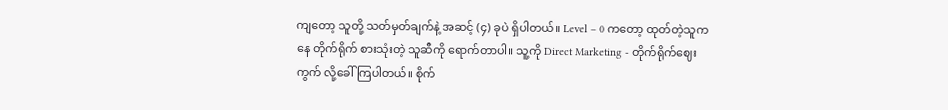ကျတော့ သူတို့ သတ်မှတ်ချက်နဲ့ အဆင့် (၄) ခုပဲ ရှိပါတယ်။ Level – 0 ကတော့ ထုတ်တဲ့သူကနေ တိုက်ရိုက် စားသုံးတဲ့ သူဆီကို ရောက်တာပါ။ သူ့ကို Direct Marketing - တိုက်ရိုက်ဈေးကွက် လို့ခေါ်ကြပါတယ်။ စိုက်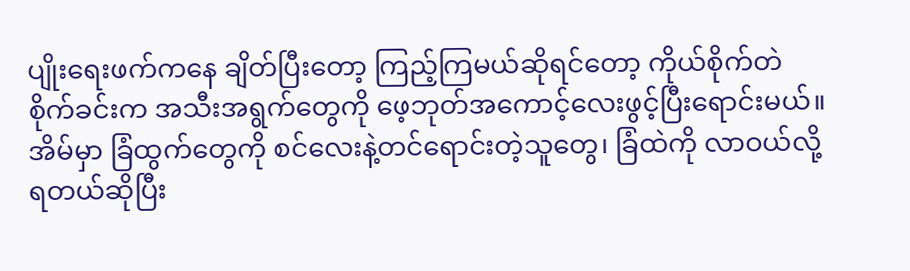ပျိုးရေးဖက်ကနေ ချိတ်ပြီးတော့ ကြည့်ကြမယ်ဆိုရင်တော့ ကိုယ်စိုက်တဲ စိုက်ခင်းက အသီးအရွက်တွေကို ဖေ့ဘုတ်အကောင့်လေးဖွင့်ပြီးရောင်းမယ်။ အိမ်မှာ ခြံထွက်တွေကို စင်လေးနဲ့တင်ရောင်းတဲ့သူတွေ၊ ခြံထဲကို လာဝယ်လို့ရတယ်ဆိုပြီး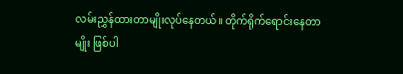လမ်းညွှန်ထားတာမျိုးလုပ်နေတယ်။ တိုက်ရိုက်ရောင်းနေတာမျိုး ဖြစ်ပါ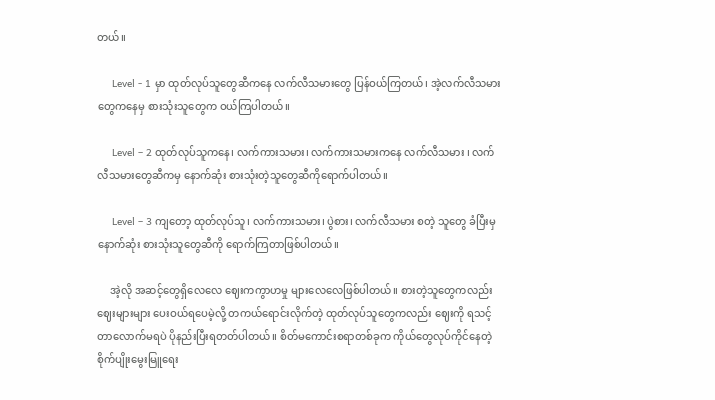တယ်။

     Level - 1 မှာ ထုတ်လုပ်သူတွေဆီကနေ လက်လီသမားတွေ ပြန်ဝယ်ကြတယ်၊ အဲ့လက်လီသမားတွေကနေမှ စားသုံးသူတွေက ဝယ်ကြပါတယ်။

     Level – 2 ထုတ်လုပ်သူကနေ၊ လက်ကားသမား၊ လက်ကားသမားကနေ လက်လီသမား ၊ လက်လီသမားတွေဆီကမှ နောက်ဆုံး စားသုံးတဲ့သူတွေဆီကိုရောက်ပါတယ်။

     Level – 3 ကျတော့ ထုတ်လုပ်သူ၊ လက်ကားသမား၊ ပွဲစား၊ လက်လီသမား စတဲ့ သူတွေ ခံပြီးမှ နောက်ဆုံး စားသုံးသူတွေဆီကို ရောက်ကြတာဖြစ်ပါတယ်။

     အဲ့လို အဆင့်တွေရှိလေလေ ဈေးကကွာဟမှု များလေလေဖြစ်ပါတယ်။ စားတဲ့သူတွေကလည်း ဈေးများများ ပေးဝယ်ရပေမဲ့လို့ တကယ်ရောင်းလိုက်တဲ့ ထုတ်လုပ်သူတွေကလည်း ဈေးကို ရသင့်တာလောက်မရပဲ ပိုနည်းပြီးရတတ်ပါတယ်။ စိတ်မကောင်းစရာတစ်ခုက ကိုယ်တွေလုပ်ကိုင်နေတဲ့ စိုက်ပျိုးမွေးမြူရေး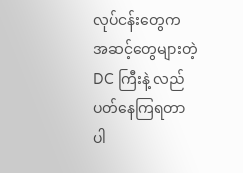လုပ်ငန်းတွေက အဆင့်တွေများတဲ့ DC ကြီးနဲ့ လည်ပတ်နေကြရတာပါ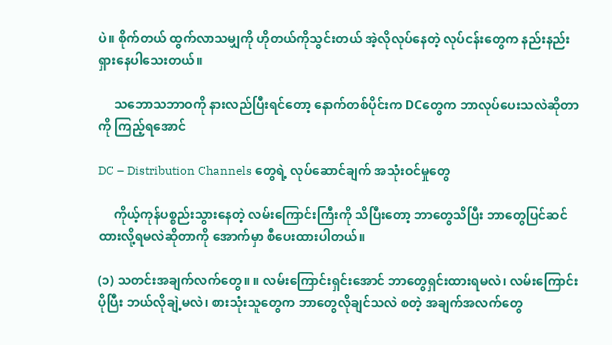ပဲ။ စိုက်တယ် ထွက်လာသမျှကို ဟိုတယ်ကိုသွင်းတယ် အဲ့လိုလုပ်နေတဲ့ လုပ်ငန်းတွေက နည်းနည်းရှားနေပါသေးတယ်။

     သဘောသဘာဝကို နားလည်ပြီးရင်တော့ နောက်တစ်ပိုင်းက DCတွေက ဘာလုပ်ပေးသလဲဆိုတာကို ကြည့်ရအောင်

DC – Distribution Channels တွေရဲ့ လုပ်ဆောင်ချက် အသုံးဝင်မှုတွေ

     ကိုယ့်ကုန်ပစ္စည်းသွားနေတဲ့ လမ်းကြောင်းကြီးကို သိပြီးတော့ ဘာတွေသိပြီး ဘာတွေပြင်ဆင်ထားလို့ရမလဲဆိုတာကို အောက်မှာ စီပေးထားပါတယ်။

(၁) သတင်းအချက်လက်တွေ။ ။ လမ်းကြောင်းရှင်းအောင် ဘာတွေရှင်းထားရမလဲ၊ လမ်းကြောင်းပိုပြီး ဘယ်လိုချဲ့မလဲ၊ စားသုံးသူတွေက ဘာတွေလိုချင်သလဲ စတဲ့ အချက်အလက်တွေ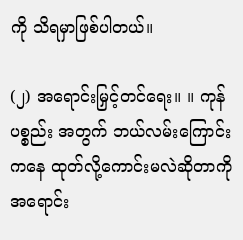ကို သိရမှာဖြစ်ပါတယ်။

(၂) အရောင်းမြှင့်တင်ရေး။ ။ ကုန်ပစ္စည်း အတွက် ဘယ်လမ်းကြောင်းကနေ ထုတ်လို့ကောင်းမလဲဆိုတာကို အရောင်း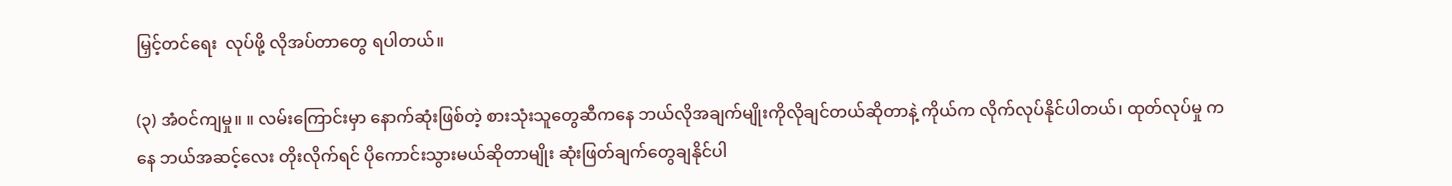မြှင့်တင်ရေး  လုပ်ဖို့ လိုအပ်တာတွေ ရပါတယ်။

(၃) အံဝင်ကျမှု။ ။ လမ်းကြောင်းမှာ နောက်ဆုံးဖြစ်တဲ့ စားသုံးသူတွေဆီကနေ ဘယ်လိုအချက်မျိုးကိုလိုချင်တယ်ဆိုတာနဲ့ ကိုယ်က လိုက်လုပ်နိုင်ပါတယ်၊ ထုတ်လုပ်မှု ကနေ ဘယ်အဆင့်လေး တိုးလိုက်ရင် ပိုကောင်းသွားမယ်ဆိုတာမျိုး ဆုံးဖြတ်ချက်တွေချနိုင်ပါ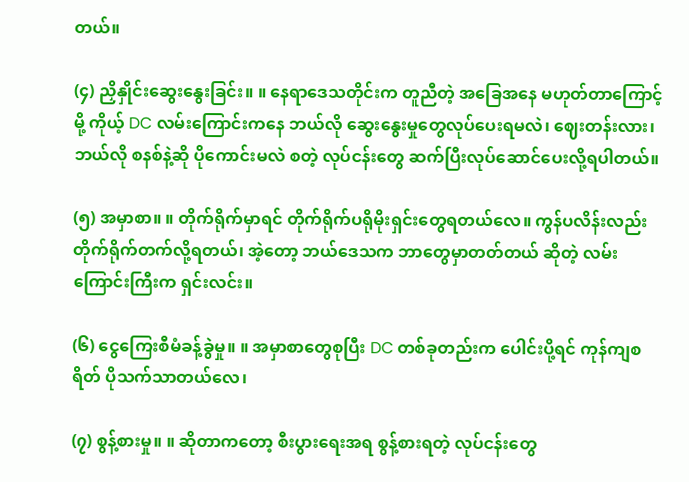တယ်။

(၄) ညှိနှိုင်းဆွေးနွေးခြင်း။ ။ နေရာဒေသတိုင်းက တူညီတဲ့ အခြေအနေ မဟုတ်တာကြောင့်မို့ ကိုယ့် DC လမ်းကြောင်းကနေ ဘယ်လို ဆွေးနွေးမှုတွေလုပ်ပေးရမလဲ၊ ဈေးတန်းလား၊ ဘယ်လို စနစ်နဲ့ဆို ပိုကောင်းမလဲ စတဲ့ လုပ်ငန်းတွေ ဆက်ပြီးလုပ်ဆောင်ပေးလို့ရပါတယ်။

(၅) အမှာစာ။ ။ တိုက်ရိုက်မှာရင် တိုက်ရိုက်ပရိုမိုးရှင်းတွေရတယ်လေ။ ကွန်ပလိန်းလည်း တိုက်ရိုက်တက်လို့ရတယ်၊ အဲ့တော့ ဘယ်ဒေသက ဘာတွေမှာတတ်တယ် ဆိုတဲ့ လမ်းကြောင်းကြီးက ရှင်းလင်း။

(၆) ငွေကြေးစီမံခန့်ခွဲမှု။ ။ အမှာစာတွေစုပြီး DC တစ်ခုတည်းက ပေါင်းပို့ရင် ကုန်ကျစရိတ် ပိုသက်သာတယ်လေ၊

(၇) စွန့်စားမှု။ ။ ဆိုတာကတော့ စီးပွားရေးအရ စွန့်စားရတဲ့ လုပ်ငန်းတွေ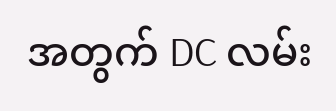အတွက် DC လမ်း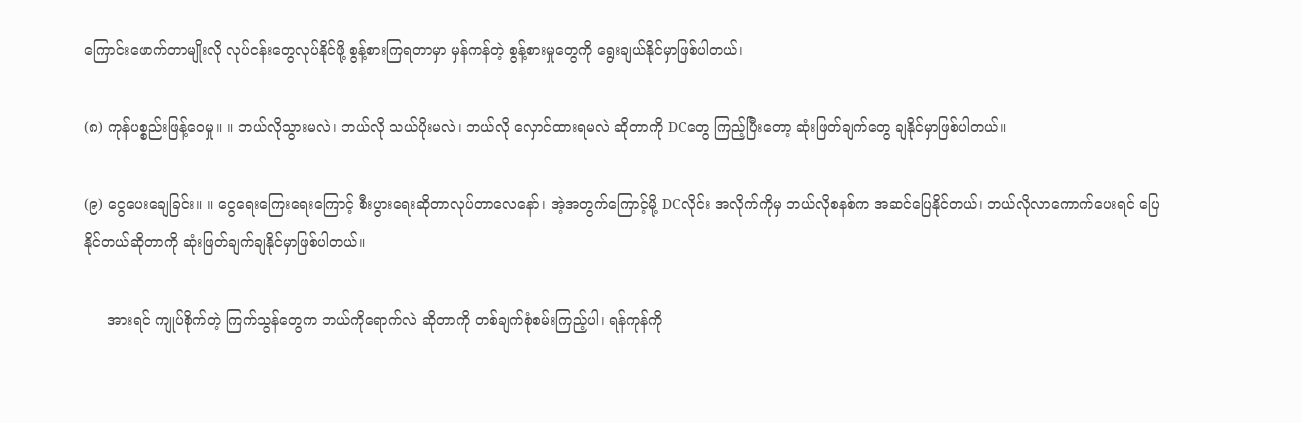ကြောင်းဖောက်တာမျိုးလို လုပ်ငန်းတွေလုပ်နိုင်ဖို့ စွန့်စားကြရတာမှာ မှန်ကန်တဲ့ စွန့်စားမှုတွေကို ရွေးချယ်နိုင်မှာဖြစ်ပါတယ်၊

(၈) ကုန်ပစ္စည်းဖြန့်ဝေမှု။ ။ ဘယ်လိုသွားမလဲ၊ ဘယ်လို သယ်ပိုးမလဲ၊ ဘယ်လို လှောင်ထားရမလဲ ဆိုတာကို DCတွေ ကြည့်ပြီးတော့ ဆုံးဖြတ်ချက်တွေ ချနိုင်မှာဖြစ်ပါတယ်။

(၉) ငွေပေးချေခြင်း။ ။ ငွေရေးကြေးရေးကြောင့် စီးပွားရေးဆိုတာလုပ်တာလေနော်၊ အဲ့အတွက်ကြောင့်မို့ DCလိုင်း အလိုက်ကိုမှ ဘယ်လိုစနစ်က အဆင်ပြေနိုင်တယ်၊ ဘယ်လိုလာကောက်ပေးရင် ပြေနိုင်တယ်ဆိုတာကို ဆုံးဖြတ်ချက်ချနိုင်မှာဖြစ်ပါတယ်။

     အားရင် ကျုပ်စိုက်တဲ့ ကြက်သွန်တွေက ဘယ်ကိုရောက်လဲ ဆိုတာကို တစ်ချက်စုံစမ်းကြည့်ပါ၊ ရန်ကုန်ကို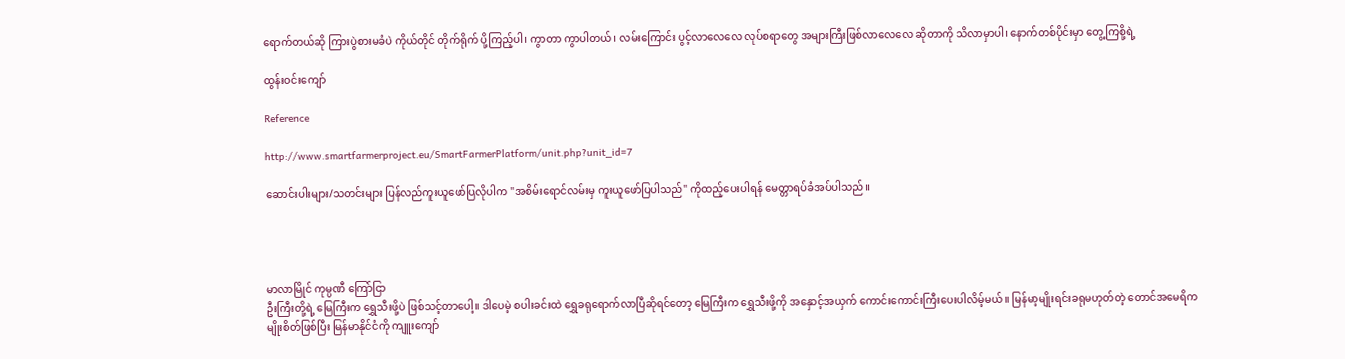ရောက်တယ်ဆို ကြားပွဲစားမခံပဲ ကိုယ်တိုင် တိုက်ရိုက် ပို့ကြည့်ပါ၊ ကွာတာ ကွာပါတယ်၊ လမ်းကြောင်း ပွင့်လာလေလေ လုပ်စရာတွေ အများကြီးဖြစ်လာလေလေ ဆိုတာကို သိလာမှာပါ၊ နောက်တစ်ပိုင်းမှာ တွေ့ကြစို့ရဲ့

ထွန်းဝင်းကျော်

Reference

http://www.smartfarmerproject.eu/SmartFarmerPlatform/unit.php?unit_id=7

ဆောင်းပါးများ/သတင်းများ ပြန်လည်ကူးယူဖော်ပြလိုပါက "အစိမ်းရောင်လမ်းမှ ကူးယူဖော်ပြပါသည်" ကိုထည့်ပေးပါရန် မေတ္တာရပ်ခံအပ်ပါသည်။




မာလာမြိုင် ကုမ္ပဏီ ကြော်ငြာ
ဦးကြီးတို့ရဲ့ မြေကြီးက ရွှေသီးဖို့ပဲ ဖြစ်သင့်တာပေါ့။ ဒါပေမဲ့ စပါးခင်းထဲ ရွှေခရုရောက်လာပြီဆိုရင်တော့ မြေကြီးက ရွှေသီးဖို့ကို အနှောင့်အယှက် ကောင်းကောင်းကြီးပေးပါလိမ့်မယ်။ မြန်မာ့မျိုးရင်းခရုမဟုတ်တဲ့ တောင်အမေရိကမျိုးစိတ်ဖြစ်ပြီး မြန်မာနိုင်ငံကို ကျူးကျော်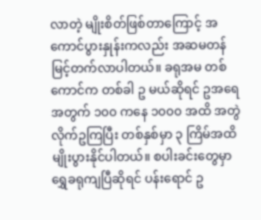လာတဲ့ မျိုးစိတ်ဖြစ်တာကြောင့် အကောင်ပွားနှုန်းကလည်း အဆမတန် မြင့်တက်လာပါတယ်။ ခရုအမ တစ်ကောင်က တစ်ခါ ဥ မယ်ဆိုရင် ဥအရေအတွက် ၁၀၀ ကနေ ၁၀၀၀ အထိ အတွဲလိုက်ဥကြပြီး တစ်နှစ်မှာ ၃ ကြိမ်အထိ မျိုးပွားနိုင်ပါတယ်။ စပါးခင်းတွေမှာ ရွှေခရုကျပြီဆိုရင် ပန်းရောင် ဥ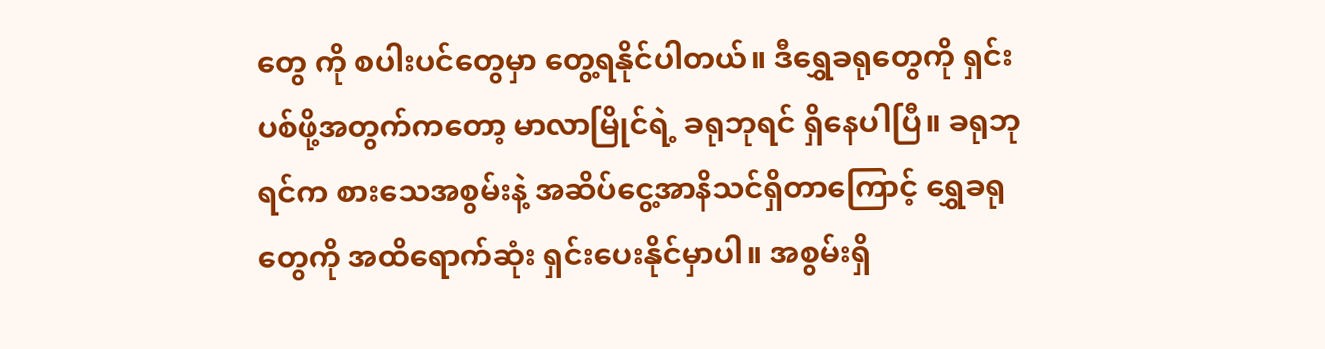တွေ ကို စပါးပင်တွေမှာ တွေ့ရနိုင်ပါတယ်။ ဒီရွှေခရုတွေကို ရှင်းပစ်ဖို့အတွက်ကတော့ မာလာမြိုင်ရဲ့ ခရုဘုရင် ရှိနေပါပြီ။ ခရုဘုရင်က စားသေအစွမ်းနဲ့ အဆိပ်ငွေ့အာနိသင်ရှိတာကြောင့် ရွှေခရုတွေကို အထိရောက်ဆုံး ရှင်းပေးနိုင်မှာပါ။ အစွမ်းရှိ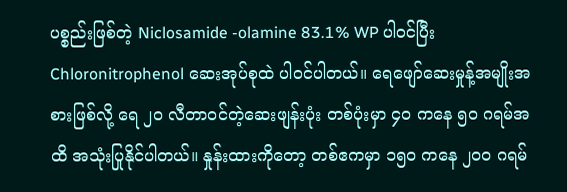ပစ္စည်းဖြစ်တဲ့ Niclosamide -olamine 83.1% WP ပါဝင်ပြီး Chloronitrophenol ဆေးအုပ်စုထဲ ပါဝင်ပါတယ်။ ရေဖျော်ဆေးမှုန့်အမျိုးအစားဖြစ်လို့ ရေ ၂၀ လီတာဝင်တဲ့ဆေးဖျန်းပုံး တစ်ပုံးမှာ ၄၀ ကနေ ၅၀ ဂရမ်အထိ အသုံးပြုနိုင်ပါတယ်။ နှုန်းထားကိုတော့ တစ်ဧကမှာ ၁၅၀ ကနေ ၂၀၀ ဂရမ်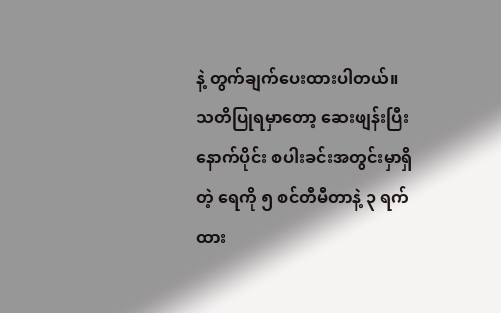နဲ့ တွက်ချက်ပေးထားပါတယ်။ သတိပြုရမှာတော့ ဆေးဖျန်းပြီးနောက်ပိုင်း စပါးခင်းအတွင်းမှာရှိတဲ့ ရေကို ၅ စင်တီမီတာနဲ့ ၃ ရက်ထား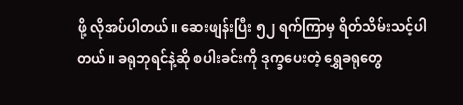ဖို့ လိုအပ်ပါတယ်။ ဆေးဖျန်းပြီး ၅၂ ရက်ကြာမှ ရိတ်သိမ်းသင့်ပါတယ်။ ခရုဘုရင်နဲ့ဆို စပါးခင်းကို ဒုက္ခပေးတဲ့ ရွှေခရုတွေ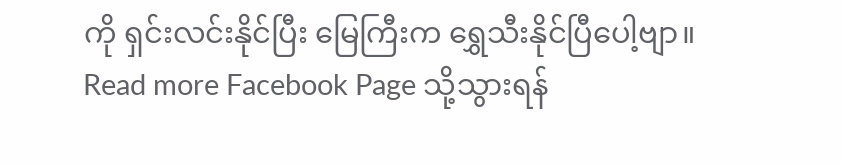ကို ရှင်းလင်းနိုင်ပြီး မြေကြီးက ရွှေသီးနိုင်ပြီပေါ့ဗျာ။
Read more Facebook Page သို့သွားရန်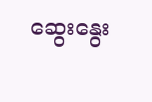ဆွေးနွေး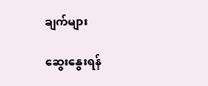ချက်များ

ဆွေးနွေးရန်